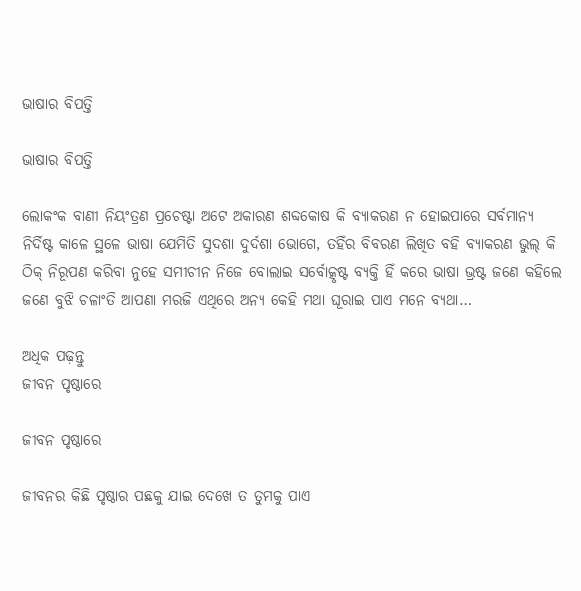ଭାଷାର ବିପତ୍ତି

ଭାଷାର ବିପତ୍ତି

ଲୋକଂକ ବାଣୀ ନିୟଂତ୍ରଣ ପ୍ରଚେଷ୍ଟା ଅଟେ ଅକାରଣ ଶବ୍ଦକୋଷ କି ବ୍ୟାକରଣ ନ ହୋଇପାରେ ସର୍ବମାନ୍ୟ ନିର୍ଦିଷ୍ଟ କାଳେ ସ୍ଥଳେ ଭାଷା ଯେମିତି ସୁଦଶା ଦୁର୍ଦଶା ଭୋଗେ, ତହିଁର ବିବରଣ ଲିଖିତ ବହି ବ୍ୟାକରଣ ଭୁଲ୍‌ କି ଠିକ୍‌ ନିରୂପଣ କରିବା ନୁହେ ସମୀଚୀନ ନିଜେ ବୋଲାଇ ସର୍ବୋତ୍କୃଷ୍ଟ ବ୍ୟକ୍ତି ହିଁ କରେ ଭାଷା ଭ୍ରଷ୍ଟ ଜଣେ କହିଲେ ଜଣେ ବୁଝି ଚଳାଂତି ଆପଣା ମରଜି ଏଥିରେ ଅନ୍ୟ କେହି ମଥା ଘୂରାଇ ପାଏ ମନେ ବ୍ୟଥା…

ଅଧିକ ପଢ଼ନ୍ତୁ
ଜୀବନ ପୃଷ୍ଠାରେ

ଜୀବନ ପୃଷ୍ଠାରେ

ଜୀବନର କିଛି ପୃଷ୍ଠାର ପଛକୁ ଯାଇ ଦେଖେ ତ ତୁମକୁ ପାଏ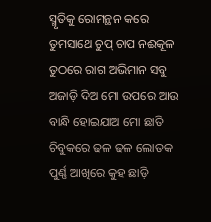ସ୍ମୃତିକୁ ରୋମନ୍ଥନ କରେ ତୁମସାଥେ ଚୁପ୍ ଚାପ ନଈକୂଳ ତୁଠରେ ରାଗ ଅଭିମାନ ସବୁ ଅଜାଡ଼ି ଦିଅ ମୋ ଉପରେ ଆଉ ବାନ୍ଧି ହୋଇଯାଅ ମୋ ଛାତି ଚିବୁକରେ ଢଳ ଢଳ ଲୋତକ ପୁର୍ଣ୍ଣ ଆଖିରେ କୁହ ଛାଡ଼ି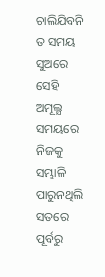ଚାଲିଯିବନି ତ ସମୟ ସୁଅରେ ସେହି ଅମୂଲ୍ଯ ସମୟରେ ନିଜକୁ ସମ୍ଭାଳି ପାରୁନଥିଲି ସତରେ ପୂର୍ବରୁ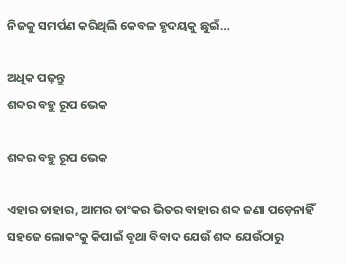ନିଜକୁ ସମର୍ପଣ କରିଥିଲି କେବଳ ହୃଦୟକୁ ଛୁଇଁ…

ଅଧିକ ପଢ଼ନ୍ତୁ
ଶବ୍ଦର ବହୁ ରୂପ ଭେକ

ଶବ୍ଦର ବହୁ ରୂପ ଭେକ

ଏହାର ତାହାର, ଆମର ତାଂକର ଭିତର ବାହାର ଶବ୍ଦ ଜଣା ପଡ଼େନାହିଁ ସହଜେ ଲୋକଂକୁ କିପାଇଁ ବୃଥା ବିବାଦ ଯେଉଁ ଶବ୍ଦ ଯେଉଁଠାରୁ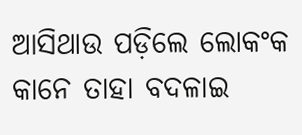ଆସିଥାଉ ପଡ଼ିଲେ ଲୋକଂକ କାନେ ତାହା ବଦଳାଇ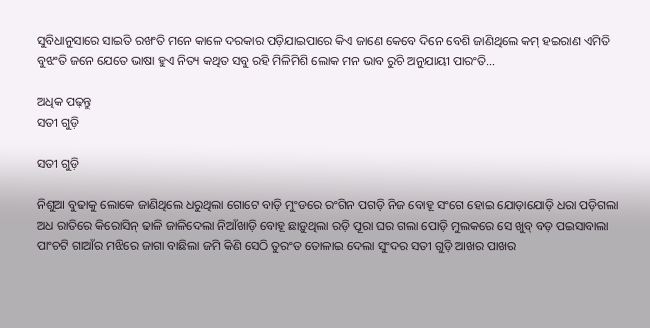ସୁବିଧାନୁସାରେ ସାଇତି ରଖଂତି ମନେ କାଳେ ଦରକାର ପଡ଼ିଯାଇପାରେ କିଏ ଜାଣେ କେବେ ଦିନେ ବେଶି ଜାଣିଥିଲେ କମ୍‌ ହଇରାଣ ଏମିତି ବୁଝଂତି ଜନେ ଯେତେ ଭାଷା ହୁଏ ନିତ୍ୟ କଥିତ ସବୁ ରହି ମିଳିମିଶି ଲୋକ ମନ ଭାବ ରୁଚି ଅନୁଯାୟୀ ପାରଂତି…

ଅଧିକ ପଢ଼ନ୍ତୁ
ସତୀ ଗୁଡ଼ି

ସତୀ ଗୁଡ଼ି

ନିଶୁଆ ବୁଢାକୁ ଲୋକେ ଜାଣିଥିଲେ ଧରୁଥିଲା ଗୋଟେ ବାଡ଼ି ମୁଂଡରେ ରଂଗିନ ପଗଡ଼ି ନିଜ ବୋହୂ ସଂଗେ ହୋଇ ଯୋଡ଼ାଯୋଡ଼ି ଧରା ପଡ଼ିଗଲା ଅଧ ରାତିରେ କିରୋସିନ୍‌ ଢାଳି ଜାଳିଦେଲା ନିଆଁଖାଡ଼ି ବୋହୂ ଛାଡ଼ୁଥିଲା ରଡ଼ି ପୂରା ଘର ଗଲା ପୋଡ଼ି ମୁଲକରେ ସେ ଖୁବ୍‌ ବଡ଼ ପଇସାବାଲା ପାଂଚଟି ଗାଆଁର ମଝିରେ ଜାଗା ବାଛିଲା ଜମି କିଣି ସେଠି ତୁରଂତ ତୋଳାଇ ଦେଲା ସୁଂଦର ସତୀ ଗୁଡ଼ି ଆଖର ପାଖର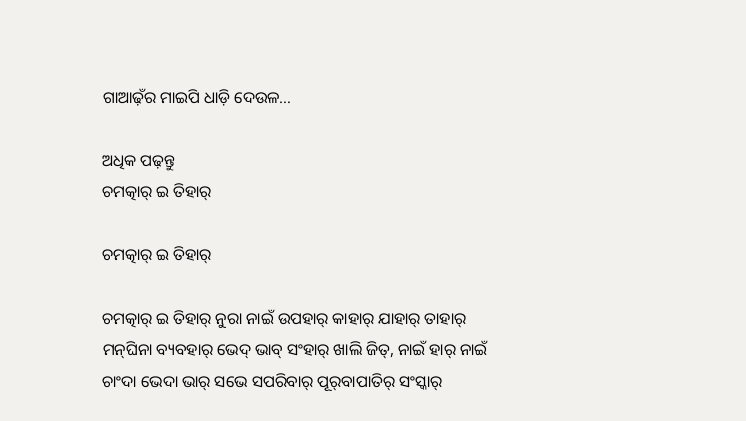ଗାଆଢ଼ଁର ମାଇପି ଧାଡ଼ି ଦେଉଳ…

ଅଧିକ ପଢ଼ନ୍ତୁ
ଚମତ୍କାର୍‌ ଇ ତିହାର୍‌

ଚମତ୍କାର୍‌ ଇ ତିହାର୍‌

ଚମତ୍କାର୍‌ ଇ ତିହାର୍‌ ନୁରା ନାଇଁ ଉପହାର୍‌ କାହାର୍‌ ଯାହାର୍‌ ତାହାର୍‌ ମନ୍‌ଘିନା ବ୍ୟବହାର୍‌ ଭେଦ୍‌ ଭାବ୍‌ ସଂହାର୍‌ ଖାଲି ଜିତ୍‌, ନାଇଁ ହାର୍‌ ନାଇଁ ଚାଂଦା ଭେଦା ଭାର୍‌ ସଭେ ସପରିବାର୍‌ ପୂର୍‌ବାପାତିର୍‌ ସଂସ୍କାର୍‌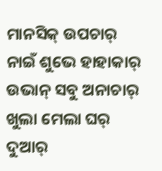ମାନସିକ୍‌ ଉପଚାର୍‌ ନାଇଁ ଶୁଭେ ହାହାକାର୍‌ ଉଭାନ୍‌ ସବୁ ଅନାଚାର୍‌ ଖୁଲା ମେଲା ଘର୍‌ ଦୁଆର୍‌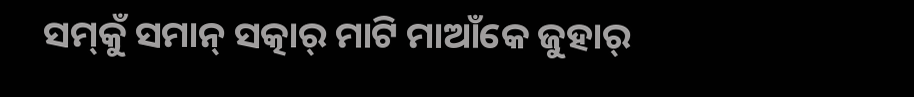ସମ୍‌କୁଁ ସମାନ୍‌ ସତ୍କାର୍‌ ମାଟି ମାଆଁକେ ଜୁହାର୍‌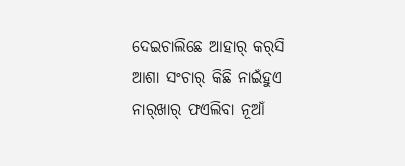ଦେଇଚାଲିଛେ ଆହାର୍‌ କର୍‌ସି ଆଶା ସଂଚାର୍‌ କିଛି ନାଇଁହୁଏ ନାର୍‌ଖାର୍‌ ଫଏଲିବା ନୂଆଁ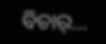ବିଚାର୍‌…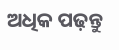ଅଧିକ ପଢ଼ନ୍ତୁ